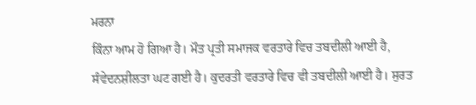ਮਰਨਾ
ਕਿੰਨਾ ਆਮ ਹੋ ਗਿਆ ਹੈ। ਮੌਤ ਪ੍ਰਤੀ ਸਮਾਜਕ ਵਰਤਾਰੇ ਵਿਚ ਤਬਦੀਲੀ ਆਈ ਹੈ,
ਸੰਵੇਦਨਸ਼ੀਲਤਾ ਘਟ ਗਈ ਹੈ। ਕੁਦਰਤੀ ਵਰਤਾਰੇ ਵਿਚ ਵੀ ਤਬਦੀਲੀ ਆਈ ਹੈ। ਸੁਰਤ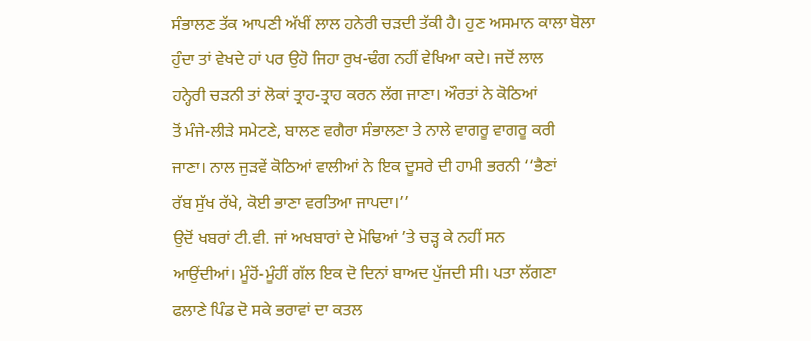ਸੰਭਾਲਣ ਤੱਕ ਆਪਣੀ ਅੱਖੀਂ ਲਾਲ ਹਨੇਰੀ ਚੜਦੀ ਤੱਕੀ ਹੈ। ਹੁਣ ਅਸਮਾਨ ਕਾਲਾ ਬੋਲਾ
ਹੁੰਦਾ ਤਾਂ ਵੇਖਦੇ ਹਾਂ ਪਰ ਉਹੋ ਜਿਹਾ ਰੁਖ-ਢੰਗ ਨਹੀਂ ਵੇਖਿਆ ਕਦੇ। ਜਦੋਂ ਲਾਲ
ਹਨ੍ਹੇਰੀ ਚੜਨੀ ਤਾਂ ਲੋਕਾਂ ਤ੍ਰਾਹ-ਤ੍ਰਾਹ ਕਰਨ ਲੱਗ ਜਾਣਾ। ਔਰਤਾਂ ਨੇ ਕੋਠਿਆਂ
ਤੋਂ ਮੰਜੇ-ਲੀੜੇ ਸਮੇਟਣੇ, ਬਾਲਣ ਵਗੈਰਾ ਸੰਭਾਲਣਾ ਤੇ ਨਾਲੇ ਵਾਗਰੂ ਵਾਗਰੂ ਕਰੀ
ਜਾਣਾ। ਨਾਲ ਜੁੜਵੇਂ ਕੋਠਿਆਂ ਵਾਲੀਆਂ ਨੇ ਇਕ ਦੂਸਰੇ ਦੀ ਹਾਮੀ ਭਰਨੀ ‘‘ਭੈਣਾਂ
ਰੱਬ ਸੁੱਖ ਰੱਖੇ, ਕੋਈ ਭਾਣਾ ਵਰਤਿਆ ਜਾਪਦਾ।’’
ਉਦੋਂ ਖਬਰਾਂ ਟੀ.ਵੀ. ਜਾਂ ਅਖਬਾਰਾਂ ਦੇ ਮੋਢਿਆਂ ’ਤੇ ਚੜ੍ਹ ਕੇ ਨਹੀਂ ਸਨ
ਆਉਂਦੀਆਂ। ਮੂੰਹੋਂ-ਮੂੰਹੀਂ ਗੱਲ ਇਕ ਦੋ ਦਿਨਾਂ ਬਾਅਦ ਪੁੱਜਦੀ ਸੀ। ਪਤਾ ਲੱਗਣਾ
ਫਲਾਣੇ ਪਿੰਡ ਦੋ ਸਕੇ ਭਰਾਵਾਂ ਦਾ ਕਤਲ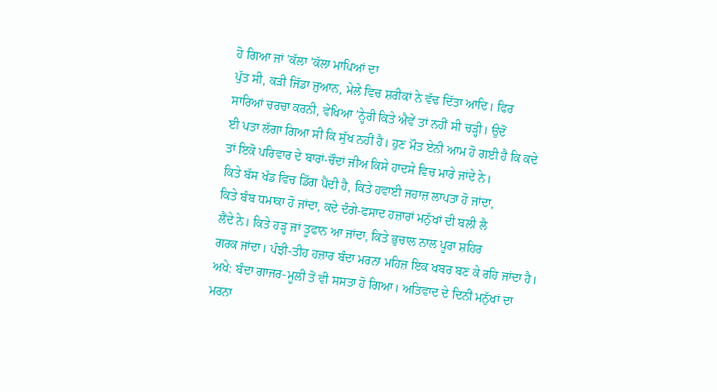ਹੋ ਗਿਆ ਜਾਂ ’ਕੱਲਾ ’ਕੱਲਾ ਮਾਪਿਆਂ ਦਾ
ਪੁੱਤ ਸੀ, ਕੜੀ ਜਿੱਡਾ ਜੁਆਨ, ਮੇਲੇ ਵਿਚ ਸ਼ਰੀਕਾਂ ਨੇ ਵੱਢ ਦਿੱਤਾ ਆਦਿ। ਫਿਰ
ਸਾਰਿਆਂ ਚਰਚਾ ਕਰਨੀ, ਵੇਖਿਆ ’ਨ੍ਹੇਰੀ ਕਿਤੇ ਐਵੇਂ ਤਾਂ ਨਹੀਂ ਸੀ ਚੜ੍ਹੀ। ਉਦੋਂ
ਈ ਪਤਾ ਲੱਗਾ ਗਿਆ ਸੀ ਕਿ ਸੁੱਖ ਨਹੀਂ ਹੈ। ਹੁਣ ਮੌਤ ਏਨੀ ਆਮ ਹੋ ਗਈ ਹੈ ਕਿ ਕਦੇ
ਤਾਂ ਇਕੋ ਪਰਿਵਾਰ ਦੇ ਬਾਰਾਂ-ਚੌਦਾਂ ਜੀਅ ਕਿਸੇ ਹਾਦਸੇ ਵਿਚ ਮਾਰੇ ਜਾਂਦੇ ਨੇ।
ਕਿਤੇ ਬੱਸ ਖੱਡ ਵਿਚ ਡਿੱਗ ਪੈਂਦੀ ਹੈ, ਕਿਤੇ ਹਵਾਈ ਜਹਾਜ਼ ਲਾਪਤਾ ਹੋ ਜਾਂਦਾ,
ਕਿਤੇ ਬੰਬ ਧਮਾਕਾ ਹੋ ਜਾਂਦਾ, ਕਦੇ ਦੰਗੇ-ਫਸਾਦ ਹਜ਼ਾਰਾਂ ਮਨੁੱਖਾਂ ਦੀ ਬਲੀ ਲੈ
ਲੈਂਦੇ ਨੇ। ਕਿਤੇ ਹੜ੍ਹ ਜਾਂ ਤੂਫਾਨ ਆ ਜਾਂਦਾ, ਕਿਤੇ ਭੁਚਾਲ ਨਾਲ ਪੂਰਾ ਸ਼ਹਿਰ
ਗਰਕ ਜਾਂਦਾ। ਪੰਝੀ-ਤੀਹ ਹਜ਼ਾਰ ਬੰਦਾ ਮਰਨਾ ਮਹਿਜ਼ ਇਕ ਖਬਰ ਬਣ ਕੇ ਰਹਿ ਜਾਂਦਾ ਹੈ।
ਅਖੇ: ਬੰਦਾ ਗਾਜਰ-ਮੂਲੀ ਤੋਂ ਵੀ ਸਸਤਾ ਹੋ ਗਿਆ। ਅਤਿਵਾਦ ਦੇ ਦਿਨੀਂ ਮਨੁੱਖਾਂ ਦਾ
ਮਰਨਾ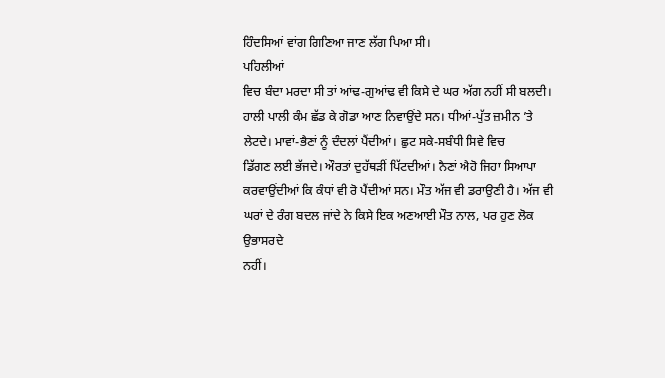ਹਿੰਦਸਿਆਂ ਵਾਂਗ ਗਿਣਿਆ ਜਾਣ ਲੱਗ ਪਿਆ ਸੀ।
ਪਹਿਲੀਆਂ
ਵਿਚ ਬੰਦਾ ਮਰਦਾ ਸੀ ਤਾਂ ਆਂਢ-ਗੁਆਂਢ ਵੀ ਕਿਸੇ ਦੇ ਘਰ ਅੱਗ ਨਹੀਂ ਸੀ ਬਲਦੀ।
ਹਾਲੀ ਪਾਲੀ ਕੰਮ ਛੱਡ ਕੇ ਗੋਡਾ ਆਣ ਨਿਵਾਉਂਦੇ ਸਨ। ਧੀਆਂ-ਪੁੱਤ ਜ਼ਮੀਨ ’ਤੇ
ਲੇਟਦੇ। ਮਾਵਾਂ-ਭੈਣਾਂ ਨੂੰ ਦੰਦਲਾਂ ਪੈਂਦੀਆਂ। ਛੁਟ ਸਕੇ-ਸਬੰਧੀ ਸਿਵੇ ਵਿਚ
ਡਿੱਗਣ ਲਈ ਭੱਜਦੇ। ਔਰਤਾਂ ਦੁਹੱਥੜੀਂ ਪਿੱਟਦੀਆਂ। ਨੈਣਾਂ ਐਹੋ ਜਿਹਾ ਸਿਆਪਾ
ਕਰਵਾਉਂਦੀਆਂ ਕਿ ਕੰਧਾਂ ਵੀ ਰੋ ਪੈਂਦੀਆਂ ਸਨ। ਮੌਤ ਅੱਜ ਵੀ ਡਰਾਉਣੀ ਹੈ। ਅੱਜ ਵੀ
ਘਰਾਂ ਦੇ ਰੰਗ ਬਦਲ ਜਾਂਦੇ ਨੇ ਕਿਸੇ ਇਕ ਅਣਆਈ ਮੌਤ ਨਾਲ, ਪਰ ਹੁਣ ਲੋਕ ਉਭਾਸਰਦੇ
ਨਹੀਂ।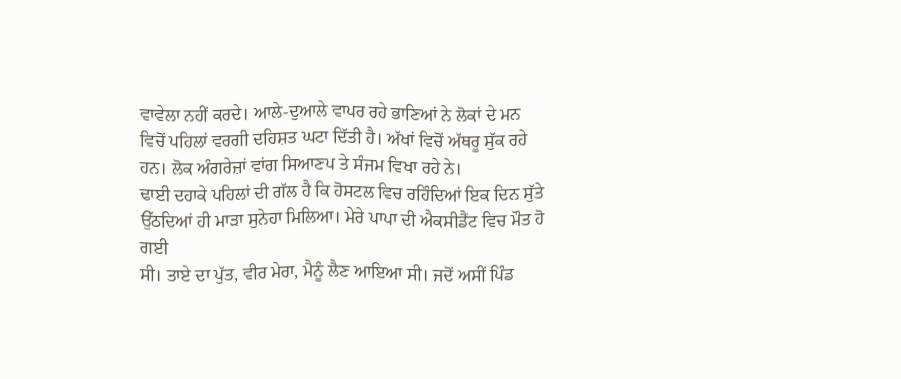ਵਾਵੇਲਾ ਨਹੀਂ ਕਰਦੇ। ਆਲੇ-ਦੁਆਲੇ ਵਾਪਰ ਰਹੇ ਭਾਣਿਆਂ ਨੇ ਲੋਕਾਂ ਦੇ ਮਨ
ਵਿਚੋਂ ਪਹਿਲਾਂ ਵਰਗੀ ਦਹਿਸ਼ਤ ਘਟਾ ਦਿੱਤੀ ਹੈ। ਅੱਖਾਂ ਵਿਚੋਂ ਅੱਥਰੂ ਸੁੱਕ ਰਹੇ
ਹਨ। ਲੋਕ ਅੰਗਰੇਜ਼ਾਂ ਵਾਂਗ ਸਿਆਣਪ ਤੇ ਸੰਜਮ ਵਿਖਾ ਰਹੇ ਨੇ।
ਢਾਈ ਦਹਾਕੇ ਪਹਿਲਾਂ ਦੀ ਗੱਲ ਹੈ ਕਿ ਹੋਸਟਲ ਵਿਚ ਰਹਿੰਦਿਆਂ ਇਕ ਦਿਨ ਸੁੱਤੇ
ਉੱਠਦਿਆਂ ਹੀ ਮਾੜਾ ਸੁਨੇਹਾ ਮਿਲਿਆ। ਮੇਰੇ ਪਾਪਾ ਦੀ ਐਕਸੀਡੈਂਟ ਵਿਚ ਮੌਤ ਹੋ ਗਈ
ਸੀ। ਤਾਏ ਦਾ ਪੁੱਤ, ਵੀਰ ਮੇਰਾ, ਮੈਨੂੰ ਲੈਣ ਆਇਆ ਸੀ। ਜਦੋਂ ਅਸੀਂ ਪਿੰਡ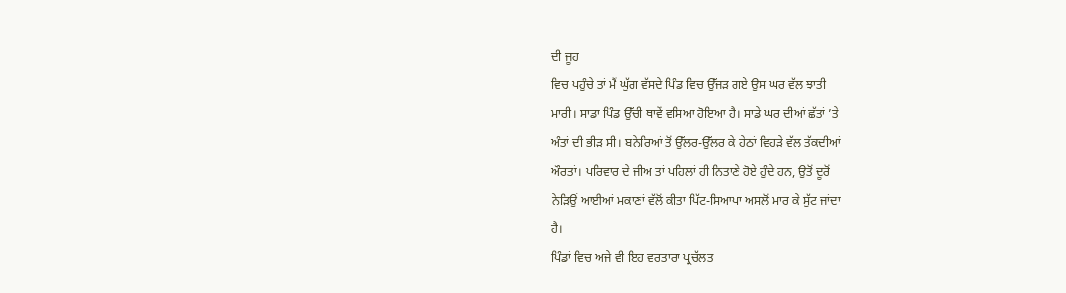ਦੀ ਜੂਹ
ਵਿਚ ਪਹੁੰਚੇ ਤਾਂ ਮੈਂ ਘੁੱਗ ਵੱਸਦੇ ਪਿੰਡ ਵਿਚ ਉੱਜੜ ਗਏ ਉਸ ਘਰ ਵੱਲ ਝਾਤੀ
ਮਾਰੀ। ਸਾਡਾ ਪਿੰਡ ਉੱਚੀ ਥਾਵੇਂ ਵਸਿਆ ਹੋਇਆ ਹੈ। ਸਾਡੇ ਘਰ ਦੀਆਂ ਛੱਤਾਂ ’ਤੇ
ਅੰਤਾਂ ਦੀ ਭੀੜ ਸੀ। ਬਨੇਰਿਆਂ ਤੋਂ ਉੱਲਰ-ਉੱਲਰ ਕੇ ਹੇਠਾਂ ਵਿਹੜੇ ਵੱਲ ਤੱਕਦੀਆਂ
ਔਰਤਾਂ। ਪਰਿਵਾਰ ਦੇ ਜੀਅ ਤਾਂ ਪਹਿਲਾਂ ਹੀ ਨਿਤਾਣੇ ਹੋਏ ਹੁੰਦੇ ਹਨ, ਉਤੋਂ ਦੂਰੋਂ
ਨੇੜਿਉਂ ਆਈਆਂ ਮਕਾਣਾਂ ਵੱਲੋਂ ਕੀਤਾ ਪਿੱਟ-ਸਿਆਪਾ ਅਸਲੋਂ ਮਾਰ ਕੇ ਸੁੱਟ ਜਾਂਦਾ
ਹੈ।
ਪਿੰਡਾਂ ਵਿਚ ਅਜੇ ਵੀ ਇਹ ਵਰਤਾਰਾ ਪ੍ਰਚੱਲਤ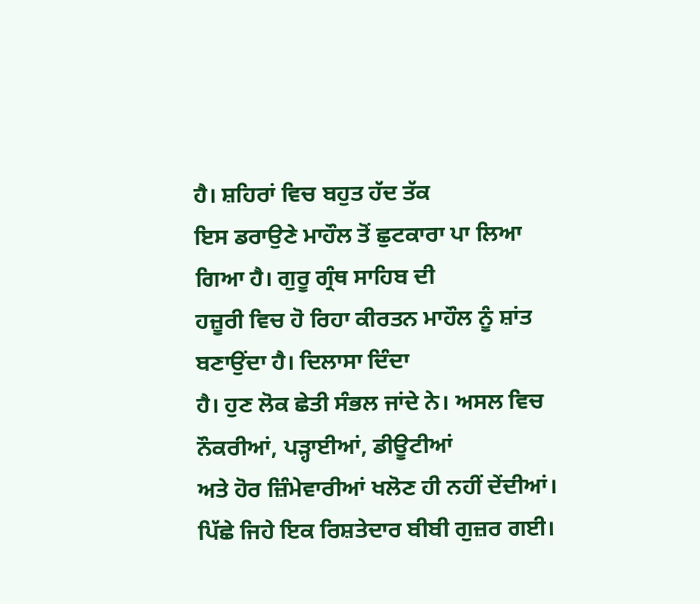ਹੈ। ਸ਼ਹਿਰਾਂ ਵਿਚ ਬਹੁਤ ਹੱਦ ਤੱਕ
ਇਸ ਡਰਾਉਣੇ ਮਾਹੌਲ ਤੋਂ ਛੁਟਕਾਰਾ ਪਾ ਲਿਆ ਗਿਆ ਹੈ। ਗੁਰੂ ਗ੍ਰੰਥ ਸਾਹਿਬ ਦੀ
ਹਜ਼ੂਰੀ ਵਿਚ ਹੋ ਰਿਹਾ ਕੀਰਤਨ ਮਾਹੌਲ ਨੂੰ ਸ਼ਾਂਤ ਬਣਾਉਂਦਾ ਹੈ। ਦਿਲਾਸਾ ਦਿੰਦਾ
ਹੈ। ਹੁਣ ਲੋਕ ਛੇਤੀ ਸੰਭਲ ਜਾਂਦੇ ਨੇ। ਅਸਲ ਵਿਚ ਨੌਕਰੀਆਂ, ਪੜ੍ਹਾਈਆਂ, ਡੀਊਟੀਆਂ
ਅਤੇ ਹੋਰ ਜ਼ਿੰਮੇਵਾਰੀਆਂ ਖਲੋਣ ਹੀ ਨਹੀਂ ਦੇਂਦੀਆਂ।
ਪਿੱਛੇ ਜਿਹੇ ਇਕ ਰਿਸ਼ਤੇਦਾਰ ਬੀਬੀ ਗੁਜ਼ਰ ਗਈ।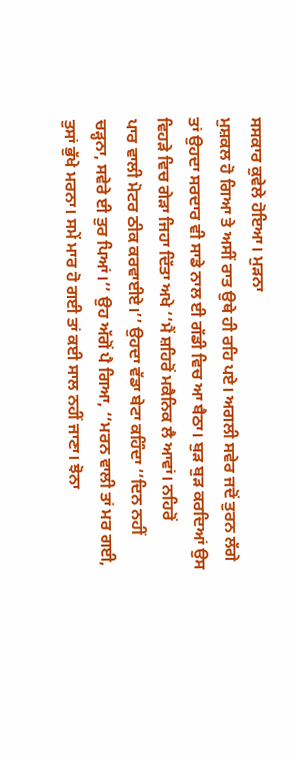ਸਸਕਾਰ ਕੁਵੇਲੇ ਹੋਇਆ। ਮੁੜਨਾ
ਮੁਸ਼ਕਲ ਹੋ ਗਿਆ ਤੇ ਅਸੀਂ ਰਾਤ ਉਥੇ ਹੀ ਰਹਿ ਪਏ। ਅਗਲੀ ਸਵੇਰ ਜਦੋਂ ਤੁਰਨ ਲੱਗੇ
ਤਾਂ ਉਹਦਾ ਸਰਦਾਰ ਵੀ ਸਾਡੇ ਨਾਲ ਈ ਗੱਡੀ ਵਿਚ ਆ ਬੈਠਾ। ਬੁੜ ਬੁੜ ਕਰਦਿਆਂ ਉਸ
ਵਿਹੜੇ ਵਿਚ ਗੇੜਾ ਜਿਹਾ ਦਿੱਤਾ ਅਖੇ ‘‘ਮੈਂ ਸ਼ਹਿਰੋਂ ਮਕੈਨਿਕ ਲੈ ਆਵਾਂ। ਨਹਿਰੋਂ
ਪਾਰ ਵਾਲੀ ਮੋਟਰ ਠੀਕ ਕਰਵਾਈਏ।’’ ਉਹਦਾ ਵੱਡਾ ਬੇਟਾ ਕਹਿੰਦਾ ‘‘ਦਿਨ ਨਹੀਂ
ਚੜ੍ਹਨਾ, ਸਵੇਰੇ ਈ ਤੁਰ ਪਿਆਂ।’’ ਉਹ ਅੱਗੋਂ ਪੈ ਗਿਆ, ‘‘ਮਰਨ ਵਾਲੀ ਤਾਂ ਮਰ ਗਈ,
ਤੁਸਾਂ ਭੁੱਖੇ ਮਰਨਾ। ਸਮੇਂ ਮਾਰ ਹੋ ਗਈ ਤਾਂ ਕਈ ਸਾਲ ਨਹੀਂ ਜਾਣਾ। ਝੋਨਾ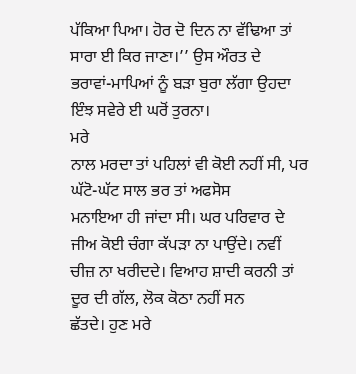ਪੱਕਿਆ ਪਿਆ। ਹੋਰ ਦੋ ਦਿਨ ਨਾ ਵੱਢਿਆ ਤਾਂ ਸਾਰਾ ਈ ਕਿਰ ਜਾਣਾ।’’ ਉਸ ਔਰਤ ਦੇ
ਭਰਾਵਾਂ-ਮਾਪਿਆਂ ਨੂੰ ਬੜਾ ਬੁਰਾ ਲੱਗਾ ਉਹਦਾ ਇੰਝ ਸਵੇਰੇ ਈ ਘਰੋਂ ਤੁਰਨਾ।
ਮਰੇ
ਨਾਲ ਮਰਦਾ ਤਾਂ ਪਹਿਲਾਂ ਵੀ ਕੋਈ ਨਹੀਂ ਸੀ, ਪਰ ਘੱਟੋ-ਘੱਟ ਸਾਲ ਭਰ ਤਾਂ ਅਫਸੋਸ
ਮਨਾਇਆ ਹੀ ਜਾਂਦਾ ਸੀ। ਘਰ ਪਰਿਵਾਰ ਦੇ ਜੀਅ ਕੋਈ ਚੰਗਾ ਕੱਪੜਾ ਨਾ ਪਾਉਂਦੇ। ਨਵੀਂ
ਚੀਜ਼ ਨਾ ਖਰੀਦਦੇ। ਵਿਆਹ ਸ਼ਾਦੀ ਕਰਨੀ ਤਾਂ ਦੂਰ ਦੀ ਗੱਲ, ਲੋਕ ਕੋਠਾ ਨਹੀਂ ਸਨ
ਛੱਤਦੇ। ਹੁਣ ਮਰੇ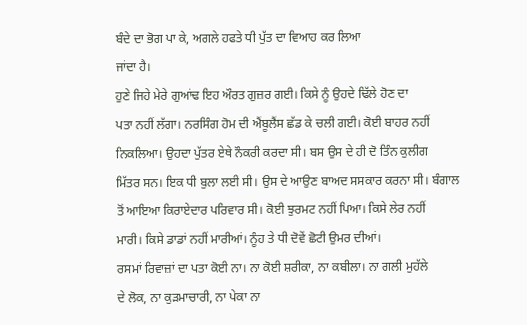ਬੰਦੇ ਦਾ ਭੋਗ ਪਾ ਕੇ, ਅਗਲੇ ਹਫਤੇ ਧੀ ਪੁੱਤ ਦਾ ਵਿਆਹ ਕਰ ਲਿਆ
ਜਾਂਦਾ ਹੈ।
ਹੁਣੇ ਜਿਹੇ ਮੇਰੇ ਗੁਆਂਢ ਇਹ ਔਰਤ ਗੁਜ਼ਰ ਗਈ। ਕਿਸੇ ਨੂੰ ਉਹਦੇ ਢਿੱਲੇ ਹੋਣ ਦਾ
ਪਤਾ ਨਹੀਂ ਲੱਗਾ। ਨਰਸਿੰਗ ਹੋਮ ਦੀ ਐਂਬੂਲੈਂਸ ਛੱਡ ਕੇ ਚਲੀ ਗਈ। ਕੋਈ ਬਾਹਰ ਨਹੀਂ
ਨਿਕਲਿਆ। ਉਹਦਾ ਪੁੱਤਰ ਏਥੇ ਨੌਕਰੀ ਕਰਦਾ ਸੀ। ਬਸ ਉਸ ਦੇ ਹੀ ਦੋ ਤਿੰਨ ਕੁਲੀਗ
ਮਿੱਤਰ ਸਨ। ਇਕ ਧੀ ਬੁਲਾ ਲਈ ਸੀ। ਉਸ ਦੇ ਆਉਣ ਬਾਅਦ ਸਸਕਾਰ ਕਰਨਾ ਸੀ। ਬੰਗਾਲ
ਤੋਂ ਆਇਆ ਕਿਰਾਏਦਾਰ ਪਰਿਵਾਰ ਸੀ। ਕੋਈ ਝੁਰਮਟ ਨਹੀਂ ਪਿਆ। ਕਿਸੇ ਲੇਰ ਨਹੀਂ
ਮਾਰੀ। ਕਿਸੇ ਡਾਡਾਂ ਨਹੀਂ ਮਾਰੀਆਂ। ਨੂੰਹ ਤੇ ਧੀ ਦੋਵੇਂ ਛੋਟੀ ਉਮਰ ਦੀਆਂ।
ਰਸਮਾਂ ਰਿਵਾਜ਼ਾਂ ਦਾ ਪਤਾ ਕੋਈ ਨਾ। ਨਾ ਕੋਈ ਸ਼ਰੀਕਾ, ਨਾ ਕਬੀਲਾ। ਨਾ ਗਲੀ ਮੁਹੱਲੇ
ਦੇ ਲੋਕ, ਨਾ ਕੁੜਮਾਚਾਰੀ, ਨਾ ਪੇਕਾ ਨਾ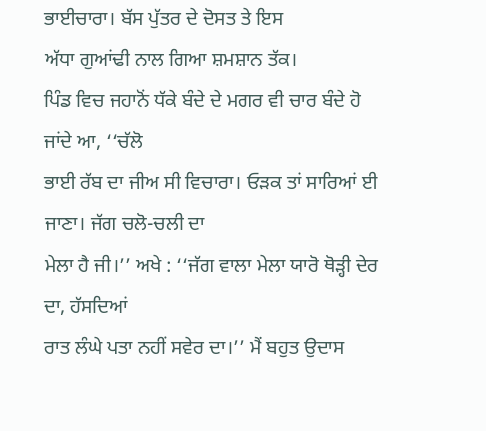ਭਾਈਚਾਰਾ। ਬੱਸ ਪੁੱਤਰ ਦੇ ਦੋਸਤ ਤੇ ਇਸ
ਅੱਧਾ ਗੁਆਂਢੀ ਨਾਲ ਗਿਆ ਸ਼ਮਸ਼ਾਨ ਤੱਕ।
ਪਿੰਡ ਵਿਚ ਜਹਾਨੋਂ ਧੱਕੇ ਬੰਦੇ ਦੇ ਮਗਰ ਵੀ ਚਾਰ ਬੰਦੇ ਹੋ ਜਾਂਦੇ ਆ, ‘‘ਚੱਲੋ
ਭਾਈ ਰੱਬ ਦਾ ਜੀਅ ਸੀ ਵਿਚਾਰਾ। ਓੜਕ ਤਾਂ ਸਾਰਿਆਂ ਈ ਜਾਣਾ। ਜੱਗ ਚਲੋ-ਚਲੀ ਦਾ
ਮੇਲਾ ਹੈ ਜੀ।’’ ਅਖੇ : ‘‘ਜੱਗ ਵਾਲਾ ਮੇਲਾ ਯਾਰੋ ਥੋੜ੍ਹੀ ਦੇਰ ਦਾ, ਹੱਸਦਿਆਂ
ਰਾਤ ਲੰਘੇ ਪਤਾ ਨਹੀਂ ਸਵੇਰ ਦਾ।’’ ਮੈਂ ਬਹੁਤ ਉਦਾਸ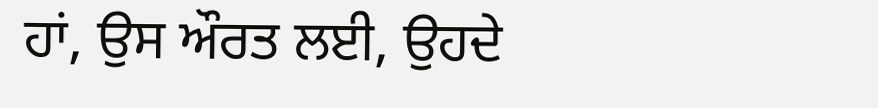ਹਾਂ, ਉਸ ਔਰਤ ਲਈ, ਉਹਦੇ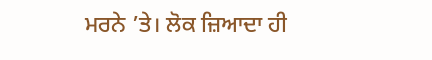ਮਰਨੇ ’ਤੇ। ਲੋਕ ਜ਼ਿਆਦਾ ਹੀ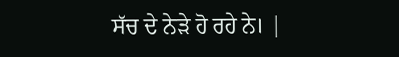ਸੱਚ ਦੇ ਨੇੜੇ ਹੋ ਰਹੇ ਨੇ। |